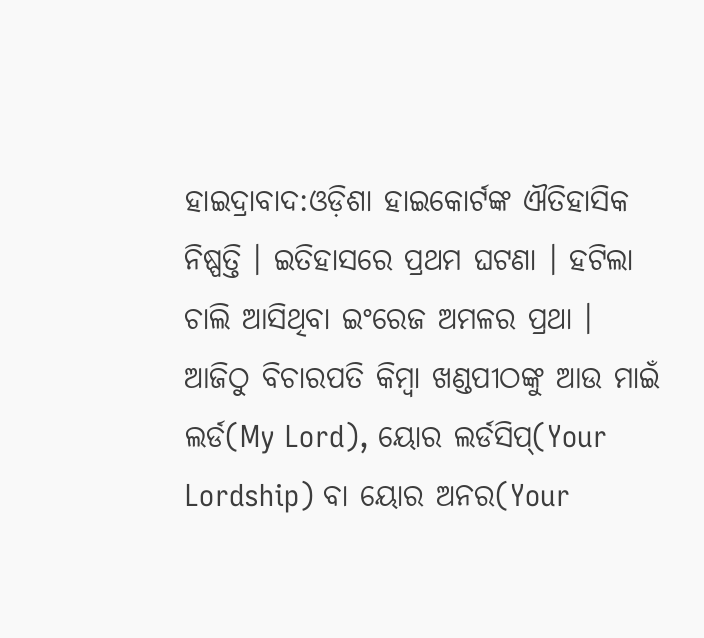ହାଇଦ୍ରାବାଦ:ଓଡ଼ିଶା ହାଇକୋର୍ଟଙ୍କ ଐତିହାସିକ ନିଷ୍ପତ୍ତି । ଇତିହାସରେ ପ୍ରଥମ ଘଟଣା । ହଟିଲା ଚାଲି ଆସିଥିବା ଇଂରେଜ ଅମଳର ପ୍ରଥା । ଆଜିଠୁ ବିଚାରପତି କିମ୍ବା ଖଣ୍ଡପୀଠଙ୍କୁ ଆଉ ମାଇଁ ଲର୍ଡ(My Lord), ୟୋର ଲର୍ଡସିପ୍(Your Lordship) ବା ୟୋର ଅନର(Your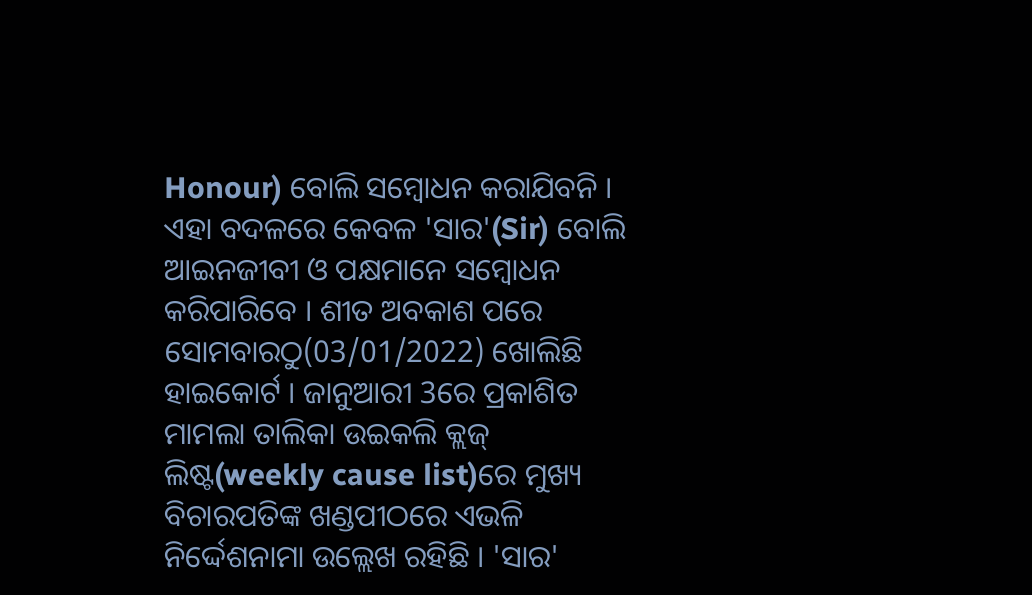Honour) ବୋଲି ସମ୍ବୋଧନ କରାଯିବନି । ଏହା ବଦଳରେ କେବଳ 'ସାର'(Sir) ବୋଲି ଆଇନଜୀବୀ ଓ ପକ୍ଷମାନେ ସମ୍ବୋଧନ କରିପାରିବେ । ଶୀତ ଅବକାଶ ପରେ ସୋମବାରଠୁ(03/01/2022) ଖୋଲିଛି ହାଇକୋର୍ଟ । ଜାନୁଆରୀ 3ରେ ପ୍ରକାଶିତ ମାମଲା ତାଲିକା ଉଇକଲି କ୍ଲଜ୍ ଲିଷ୍ଟ(weekly cause list)ରେ ମୁଖ୍ୟ ବିଚାରପତିଙ୍କ ଖଣ୍ଡପୀଠରେ ଏଭଳି ନିର୍ଦ୍ଦେଶନାମା ଉଲ୍ଲେଖ ରହିଛି । 'ସାର'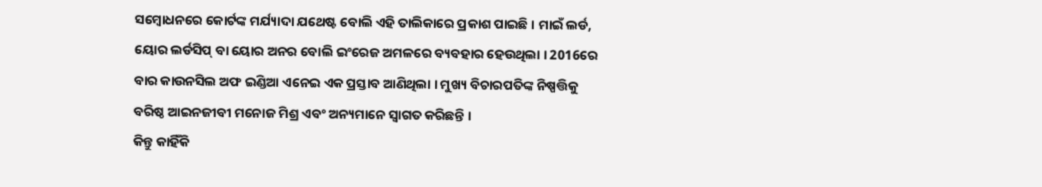ସମ୍ବୋଧନରେ କୋର୍ଟଙ୍କ ମର୍ଯ୍ୟାଦା ଯଥେଷ୍ଟ ବୋଲି ଏହି ତାଲିକାରେ ପ୍ରକାଶ ପାଇଛି । ମାଇଁ ଲର୍ଡ, ୟୋର ଲର୍ଡସିପ୍ ବା ୟୋର ଅନର ବୋଲି ଇଂରେଜ ଅମଳରେ ବ୍ୟବହାର ହେଉଥିଲା । 2016ରେ ବାର କାଉନସିଲ ଅଫ ଇଣ୍ଡିଆ ଏନେଇ ଏକ ପ୍ରସ୍ତାବ ଆଣିଥିଲା । ମୁଖ୍ୟ ବିଚାରପତିଙ୍କ ନିଷ୍ପତ୍ତିକୁ ବରିଷ୍ଠ ଆଇନଜୀବୀ ମନୋଜ ମିଶ୍ର ଏବଂ ଅନ୍ୟମାନେ ସ୍ବାଗତ କରିଛନ୍ତି ।
କିନ୍ତୁ କାହିଁକି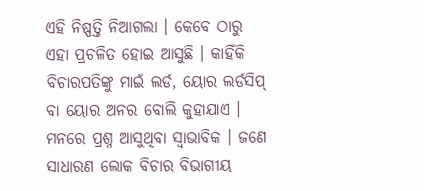ଏହି ନିଷ୍ପତ୍ତି ନିଆଗଲା । କେବେ ଠାରୁ ଏହା ପ୍ରଚଳିତ ହୋଇ ଆସୁଛି । କାହିଁକି ବିଚାରପତିଙ୍କୁ ମାଇଁ ଲର୍ଡ, ୟୋର ଲର୍ଡସିପ୍ ବା ୟୋର ଅନର ବୋଲି କୁହାଯାଏ । ମନରେ ପ୍ରଶ୍ନ ଆସୁଥିବା ସ୍ବାଭାବିକ । ଜଣେ ସାଧାରଣ ଲୋକ ବିଚାର ବିଭାଗୀୟ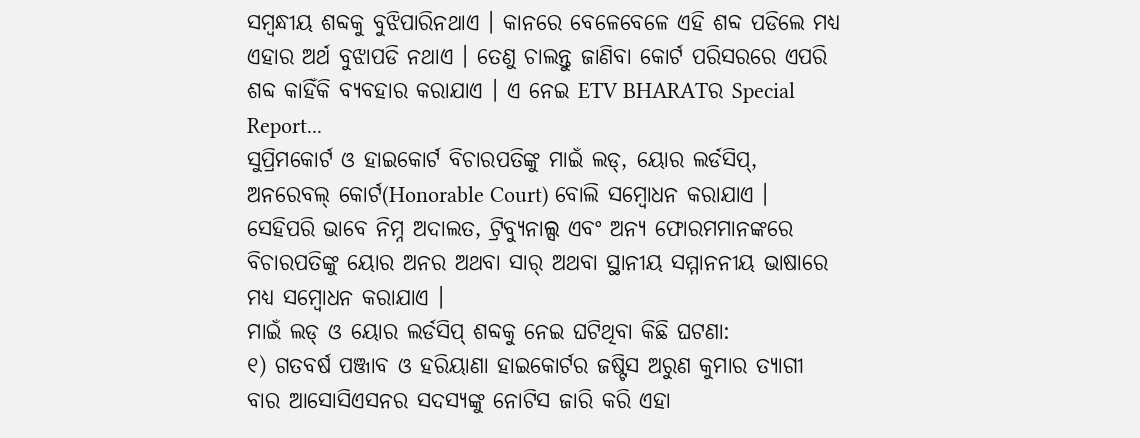ସମ୍ବନ୍ଧୀୟ ଶବ୍ଦକୁ ବୁଝିପାରିନଥାଏ । କାନରେ ବେଳେବେଳେ ଏହି ଶବ୍ଦ ପଡିଲେ ମଧ୍ୟ ଏହାର ଅର୍ଥ ବୁଝାପଡି ନଥାଏ । ତେଣୁ ଚାଲନ୍ତୁ ଜାଣିବା କୋର୍ଟ ପରିସରରେ ଏପରି ଶବ୍ଦ କାହିଁକି ବ୍ୟବହାର କରାଯାଏ । ଏ ନେଇ ETV BHARATର Special Report...
ସୁପ୍ରିମକୋର୍ଟ ଓ ହାଇକୋର୍ଟ ବିଚାରପତିଙ୍କୁ ମାଇଁ ଲଡ୍, ୟୋର ଲର୍ଡସିପ୍, ଅନରେବଲ୍ କୋର୍ଟ(Honorable Court) ବୋଲି ସମ୍ବୋଧନ କରାଯାଏ । ସେହିପରି ଭାବେ ନିମ୍ନ ଅଦାଲତ, ଟ୍ରିବ୍ୟୁନାଲ୍ସ ଏବଂ ଅନ୍ୟ ଫୋରମମାନଙ୍କରେ ବିଚାରପତିଙ୍କୁ ୟୋର ଅନର ଅଥବା ସାର୍ ଅଥବା ସ୍ଥାନୀୟ ସମ୍ମାନନୀୟ ଭାଷାରେ ମଧ୍ୟ ସମ୍ବୋଧନ କରାଯାଏ ।
ମାଇଁ ଲଡ୍ ଓ ୟୋର ଲର୍ଡସିପ୍ ଶବ୍ଦକୁ ନେଇ ଘଟିଥିବା କିଛି ଘଟଣା:
୧) ଗତବର୍ଷ ପଞ୍ଜାବ ଓ ହରିୟାଣା ହାଇକୋର୍ଟର ଜଷ୍ଟିସ ଅରୁଣ କୁମାର ତ୍ୟାଗୀ ବାର ଆସୋସିଏସନର ସଦସ୍ୟଙ୍କୁ ନୋଟିସ ଜାରି କରି ଏହା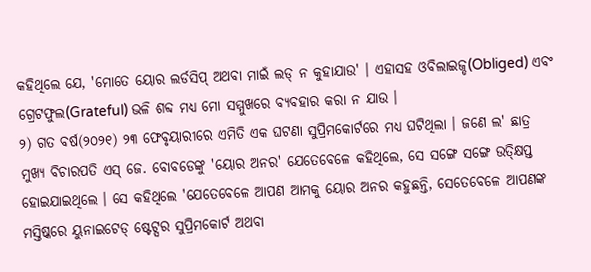କହିଥିଲେ ଯେ, 'ମୋତେ ୟୋର ଲର୍ଡସିପ୍ ଅଥବା ମାଇଁ ଲଡ୍ ନ କୁହାଯାଉ' । ଏହାସହ ଓବିଲାଇଜ୍ଡ(Obliged) ଏବଂ ଗ୍ରେଟଫୁଲ(Grateful) ଭଳି ଶବ୍ଦ ମଧ୍ୟ ମୋ ସମ୍ମୁଖରେ ବ୍ୟବହାର କରା ନ ଯାଉ ।
୨) ଗତ ବର୍ଷ(୨୦୨୧) ୨୩ ଫେବୃୟାରୀରେ ଏମିତି ଏକ ଘଟଣା ସୁପ୍ରିମକୋର୍ଟରେ ମଧ୍ୟ ଘଟିଥିଲା । ଜଣେ ଲ' ଛାତ୍ର ମୁଖ୍ୟ ବିଚାରପତି ଏସ୍ ଜେ. ବୋବଡେଙ୍କୁ 'ୟୋର ଅନର' ଯେତେବେଳେ କହିଥିଲେ, ସେ ସଙ୍ଗେ ସଙ୍ଗେ ଉତ୍କ୍ଷିପ୍ତ ହୋଇଯାଇଥିଲେ । ସେ କହିଥିଲେ 'ଯେତେବେଳେ ଆପଣ ଆମକୁ ୟୋର ଅନର କହୁଛନ୍ତି, ସେତେବେଳେ ଆପଣଙ୍କ ମସ୍ତିଷ୍କରେ ୟୁନାଇଟେଡ୍ ଷ୍ଟେଟ୍ସର ସୁପ୍ରିମକୋର୍ଟ ଅଥବା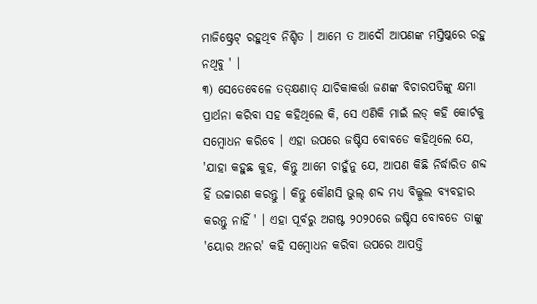ମାଜିଷ୍ଟ୍ରେଟ୍ ରହୁଥିବ ନିଶ୍ଚିତ । ଆମେ ତ ଆଦୌ ଆପଣଙ୍କ ମସ୍ତିଷ୍କରେ ରହୁ ନଥିବୁ ' ।
୩) ସେତେବେଳେ ତତ୍କ୍ଷଣାତ୍ ଯାଚିକାକର୍ତ୍ତା ଜଣଙ୍କ ବିଚାରପତିଙ୍କୁ କ୍ଷମା ପ୍ରାର୍ଥନା କରିବା ସହ କହିଥିଲେ କି, ସେ ଏଣିକି ମାଇଁ ଲଡ୍ କହି କୋର୍ଟକୁ ସମ୍ବୋଧନ କରିବେ । ଏହା ଉପରେ ଜଷ୍ଟିସ ବୋବଡେ କହିଥିଲେ ଯେ, 'ଯାହା କହୁଛ କୁହ, କିନ୍ତୁ ଆମେ ଚାହୁଁନୁ ଯେ, ଆପଣ କିଛି ନିର୍ଦ୍ଧାରିତ ଶବ୍ଦ ହିଁ ଉଚ୍ଚାରଣ କରନ୍ତୁ । କିନ୍ତୁ କୌଣସି ଭୁଲ୍ ଶବ୍ଦ ମଧ୍ୟ ବିଲ୍କୁଲ ବ୍ୟବହାର କରନ୍ତୁ ନାହିଁ ' । ଏହା ପୂର୍ବରୁ ଅଗଷ୍ଟ ୨୦୨୦ରେ ଜଷ୍ଟିସ ବୋବଡେ ତାଙ୍କୁ 'ୟୋର ଅନର' କହି ସମ୍ବୋଧନ କରିବା ଉପରେ ଆପତ୍ତି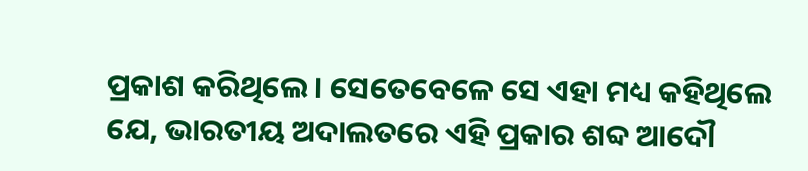ପ୍ରକାଶ କରିଥିଲେ । ସେତେବେଳେ ସେ ଏହା ମଧ୍ୟ କହିଥିଲେ ଯେ, ଭାରତୀୟ ଅଦାଲତରେ ଏହି ପ୍ରକାର ଶବ୍ଦ ଆଦୌ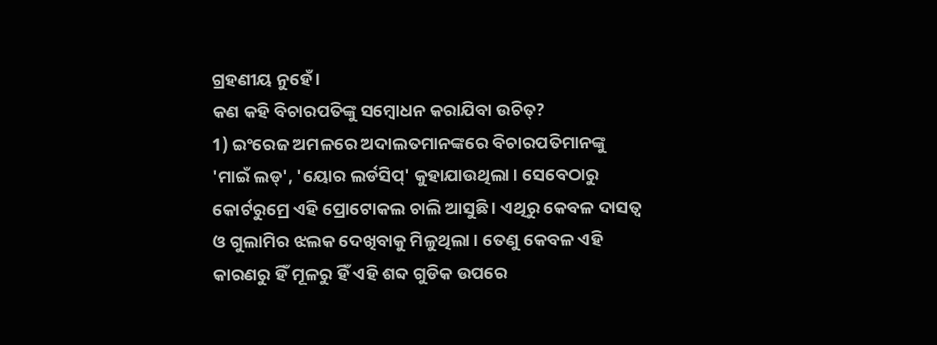ଗ୍ରହଣୀୟ ନୁହେଁ ।
କଣ କହି ବିଚାରପତିଙ୍କୁ ସମ୍ବୋଧନ କରାଯିବା ଉଚିତ୍?
1) ଇଂରେଜ ଅମଳରେ ଅଦାଲତମାନଙ୍କରେ ବିଚାରପତିମାନଙ୍କୁ 'ମାଇଁ ଲଡ୍', 'ୟୋର ଲର୍ଡସିପ୍' କୁହାଯାଉଥିଲା । ସେବେଠାରୁ କୋର୍ଟରୁମ୍ରେ ଏହି ପ୍ରୋଟୋକଲ ଚାଲି ଆସୁଛି । ଏଥିରୁ କେବଳ ଦାସତ୍ବ ଓ ଗୁଲାମିର ଝଲକ ଦେଖିବାକୁ ମିଳୁଥିଲା । ତେଣୁ କେବଳ ଏହି କାରଣରୁ ହିଁ ମୂଳରୁ ହିଁ ଏହି ଶବ୍ଦ ଗୁଡିକ ଉପରେ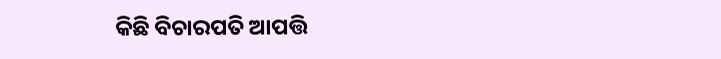କିଛି ବିଚାରପତି ଆପତ୍ତି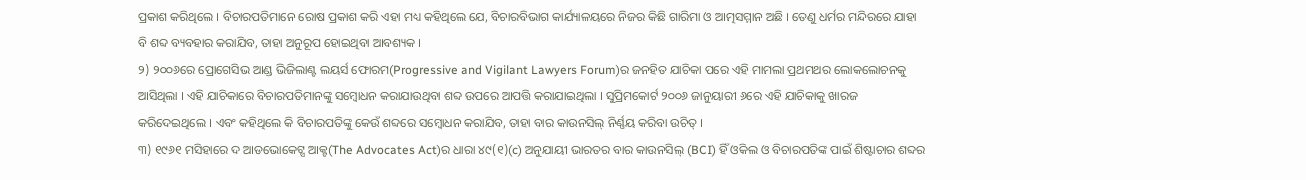ପ୍ରକାଶ କରିଥିଲେ । ବିଚାରପତିମାନେ ରୋଷ ପ୍ରକାଶ କରି ଏହା ମଧ୍ୟ କହିଥିଲେ ଯେ, ବିଚାରବିଭାଗ କାର୍ଯ୍ୟାଳୟରେ ନିଜର କିଛି ଗାରିମା ଓ ଆତ୍ମସମ୍ମାନ ଅଛି । ତେଣୁ ଧର୍ମର ମନ୍ଦିରରେ ଯାହା ବି ଶବ୍ଦ ବ୍ୟବହାର କରାଯିବ, ତାହା ଅନୁରୂପ ହୋଇଥିବା ଆବଶ୍ୟକ ।
୨) ୨୦୦୬ରେ ପ୍ରୋଗେସିଭ ଆଣ୍ଡ ଭିଜିଲାଣ୍ଟ ଲୟର୍ସ ଫୋରମ(Progressive and Vigilant Lawyers Forum)ର ଜନହିତ ଯାଚିକା ପରେ ଏହି ମାମଲା ପ୍ରଥମଥର ଲୋକଲୋଚନକୁ ଆସିଥିଲା । ଏହି ଯାଚିକାରେ ବିଚାରପତିମାନଙ୍କୁ ସମ୍ବୋଧନ କରାଯାଉଥିବା ଶବ୍ଦ ଉପରେ ଆପତ୍ତି କରାଯାଇଥିଲା । ସୁପ୍ରିମକୋର୍ଟ ୨୦୦୬ ଜାନୁୟାରୀ ୬ରେ ଏହି ଯାଚିକାକୁ ଖାରଜ କରିଦେଇଥିଲେ । ଏବଂ କହିଥିଲେ କି ବିଚାରପତିଙ୍କୁ କେଉଁ ଶବ୍ଦରେ ସମ୍ବୋଧନ କରାଯିବ, ତାହା ବାର କାଉନସିଲ୍ ନିର୍ଣ୍ଣୟ କରିବା ଉଚିତ୍ ।
୩) ୧୯୬୧ ମସିହାରେ ଦ ଆଡଭୋକେଟ୍ସ ଆକ୍ଟ(The Advocates Act)ର ଧାରା ୪୯(୧)(c) ଅନୁଯାୟୀ ଭାରତର ବାର କାଉନସିଲ୍ (BCI) ହିଁ ଓକିଲ ଓ ବିଚାରପତିଙ୍କ ପାଇଁ ଶିଷ୍ଟାଚାର ଶବ୍ଦର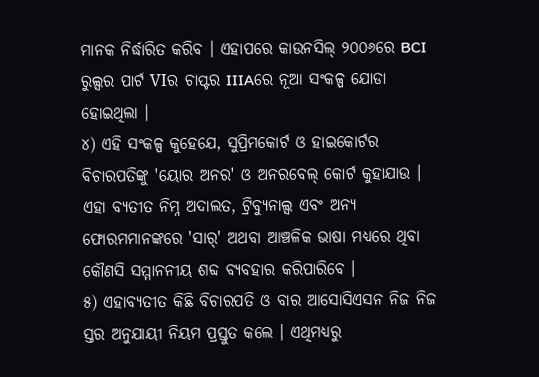ମାନକ ନିର୍ଦ୍ଧାରିତ କରିବ । ଏହାପରେ କାଉନସିଲ୍ ୨୦୦୬ରେ BCI ରୁଲ୍ସର ପାର୍ଟ VIର ଚାପ୍ଟର IIIAରେ ନୂଆ ସଂକଳ୍ପ ଯୋଡା ହୋଇଥିଲା ।
୪) ଏହି ସଂକଳ୍ପ କୁହେଯେ, ସୁପ୍ରିମକୋର୍ଟ ଓ ହାଇକୋର୍ଟର ବିଚାରପତିଙ୍କୁ 'ୟୋର ଅନର' ଓ ଅନରବେଲ୍ କୋର୍ଟ କୁହାଯାଉ । ଏହା ବ୍ୟତୀତ ନିମ୍ନ ଅଦାଲତ, ଟ୍ରିବ୍ୟୁନାଲ୍ସ ଏବଂ ଅନ୍ୟ ଫୋରମମାନଙ୍କରେ 'ସାର୍' ଅଥବା ଆଞ୍ଚଳିକ ଭାଷା ମଧ୍ୟରେ ଥିବା କୌଣସି ସମ୍ମାନନୀୟ ଶବ୍ଦ ବ୍ୟବହାର କରିପାରିବେ ।
୫) ଏହାବ୍ୟତୀତ କିଛି ବିଚାରପତି ଓ ବାର ଆସୋସିଏସନ ନିଜ ନିଜ ସ୍ତର ଅନୁଯାୟୀ ନିୟମ ପ୍ରସ୍ତୁତ କଲେ । ଏଥିମଧ୍ୟରୁ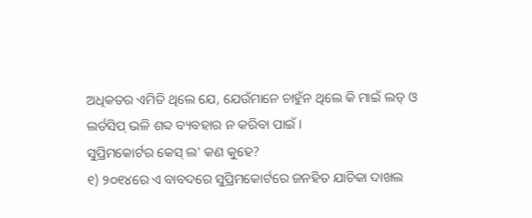ଅଧିକତର ଏମିତି ଥିଲେ ଯେ, ଯେଉଁମାନେ ଚାହୁଁନ ଥିଲେ କି ମାଇଁ ଲଡ୍ ଓ ଲର୍ଡସିପ୍ ଭଳି ଶବ୍ଦ ବ୍ୟବହାର ନ କରିବା ପାଇଁ ।
ସୁପ୍ରିମକୋର୍ଟର କେସ୍ ଲ' କଣ କୁହେ?
୧) ୨୦୧୪ରେ ଏ ବାବଦରେ ସୁପ୍ରିମକୋର୍ଟରେ ଜନହିତ ଯାଚିକା ଦାଖଲ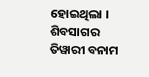ହୋଇଥିଲା । ଶିବସାଗର ତିୱାରୀ ବନାମ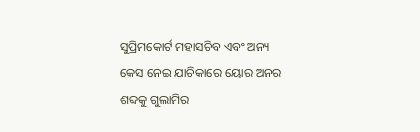ସୁପ୍ରିମକୋର୍ଟ ମହାସଚିବ ଏବଂ ଅନ୍ୟ କେସ ନେଇ ଯାଚିକାରେ ୟୋର ଅନର ଶବ୍ଦକୁ ଗୁଲାମିର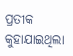ପ୍ରତୀକ କୁହାଯାଇଥିଲା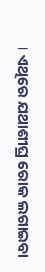। ଏଥିରେ ଯଥାଶୀଘ୍ର ରୋକ ଲଗାଇବା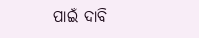ପାଇଁ ଦାବି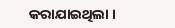କରାଯାଇଥିଲା ।